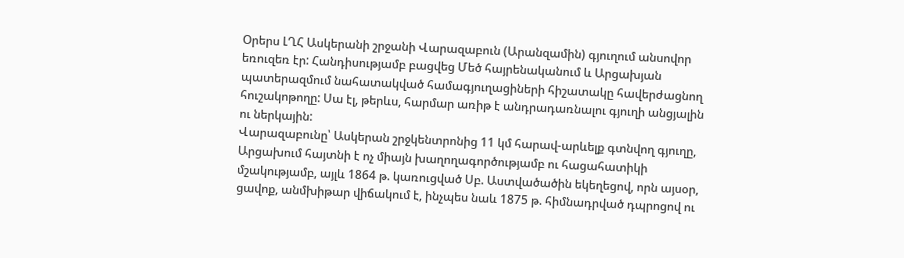Օրերս ԼՂՀ Ասկերանի շրջանի Վարազաբուն (Արանզամին) գյուղում անսովոր եռուզեռ էր: Հանդիսությամբ բացվեց Մեծ հայրենականում և Արցախյան պատերազմում նահատակված համագյուղացիների հիշատակը հավերժացնող հուշակոթողը: Սա էլ, թերևս, հարմար առիթ է անդրադառնալու գյուղի անցյալին ու ներկային:
Վարազաբունը՝ Ասկերան շրջկենտրոնից 11 կմ հարավ-արևելք գտնվող գյուղը, Արցախում հայտնի է ոչ միայն խաղողագործությամբ ու հացահատիկի մշակությամբ, այլև 1864 թ. կառուցված Սբ. Աստվածածին եկեղեցով, որն այսօր, ցավոք, անմխիթար վիճակում է, ինչպես նաև 1875 թ. հիմնադրված դպրոցով ու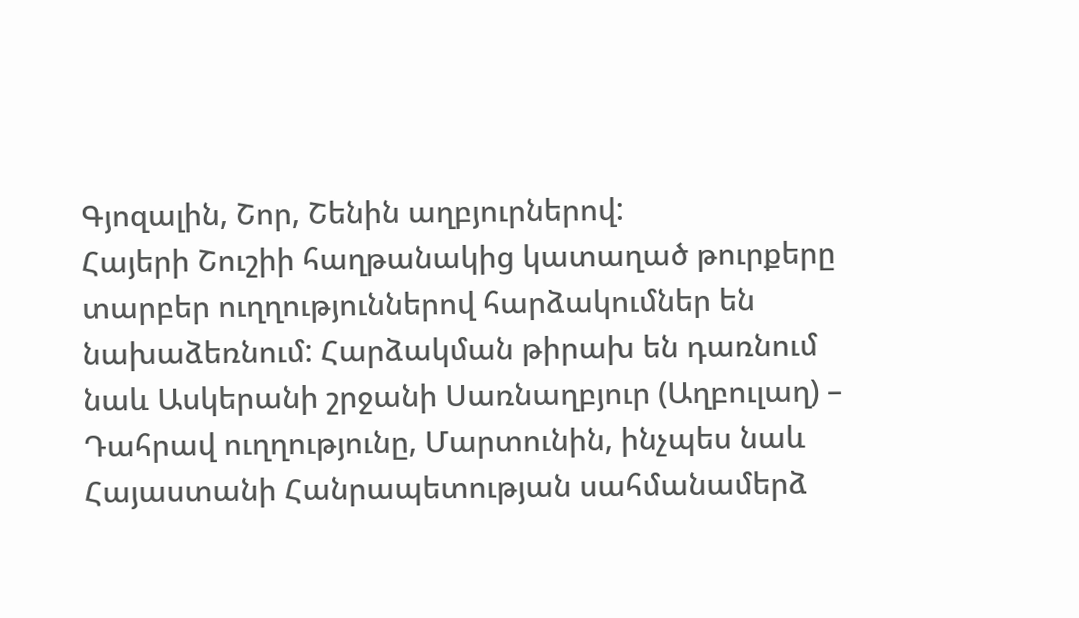Գյոզալին, Շոր, Շենին աղբյուրներով:
Հայերի Շուշիի հաղթանակից կատաղած թուրքերը տարբեր ուղղություններով հարձակումներ են նախաձեռնում: Հարձակման թիրախ են դառնում նաև Ասկերանի շրջանի Սառնաղբյուր (Աղբուլաղ) – Դահրավ ուղղությունը, Մարտունին, ինչպես նաև Հայաստանի Հանրապետության սահմանամերձ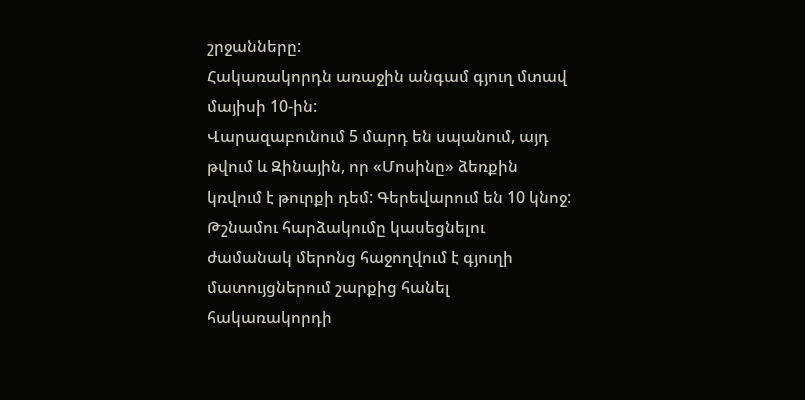շրջանները:
Հակառակորդն առաջին անգամ գյուղ մտավ մայիսի 10-ին:
Վարազաբունում 5 մարդ են սպանում, այդ թվում և Զինային, որ «Մոսինը» ձեռքին կռվում է թուրքի դեմ: Գերեվարում են 10 կնոջ: Թշնամու հարձակումը կասեցնելու ժամանակ մերոնց հաջողվում է գյուղի մատույցներում շարքից հանել հակառակորդի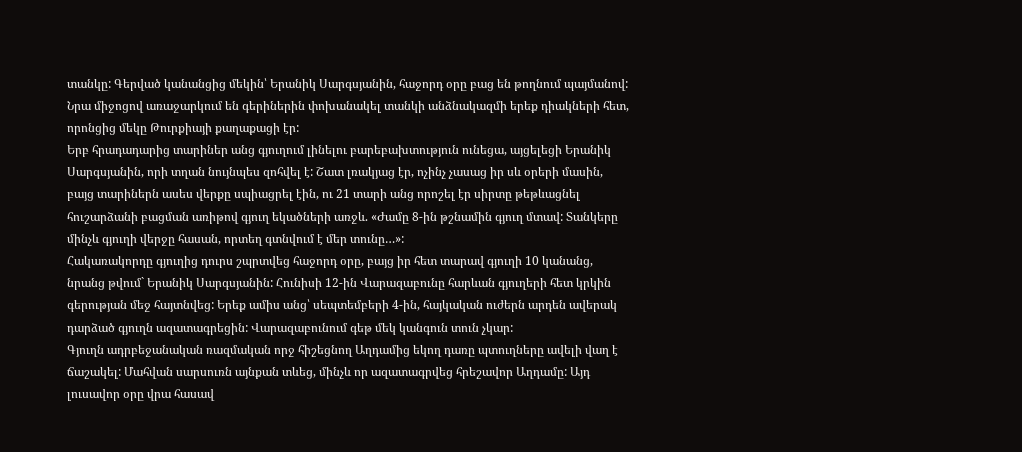տանկը: Գերված կանանցից մեկին՝ Երանիկ Սարգսյանին, հաջորդ օրը բաց են թողնում պայմանով: Նրա միջոցով առաջարկում են գերիներին փոխանակել տանկի անձնակազմի երեք դիակների հետ, որոնցից մեկը Թուրքիայի քաղաքացի էր:
Երբ հրադադարից տարիներ անց գյուղում լինելու բարեբախտություն ունեցա, այցելեցի Երանիկ Սարգսյանին, որի տղան նույնպես զոհվել է: Շատ լռակյաց էր, ոչինչ չասաց իր սև օրերի մասին, բայց տարիներն ասես վերքը սպիացրել էին, ու 21 տարի անց որոշել էր սիրտը թեթևացնել հուշարձանի բացման առիթով գյուղ եկածների առջև. «Ժամը 8-ին թշնամին գյուղ մտավ: Տանկերը մինչև գյուղի վերջը հասան, որտեղ գտնվում է մեր տունը…»:
Հակառակորդը գյուղից դուրս շպրտվեց հաջորդ օրը, բայց իր հետ տարավ գյուղի 10 կանանց, նրանց թվում` Երանիկ Սարգսյանին: Հունիսի 12-ին Վարազաբունը հարևան գյուղերի հետ կրկին գերության մեջ հայտնվեց: Երեք ամիս անց՝ սեպտեմբերի 4-ին, հայկական ուժերն արդեն ավերակ դարձած գյուղն ազատագրեցին: Վարազաբունում գեթ մեկ կանգուն տուն չկար:
Գյուղն ադրբեջանական ռազմական որջ հիշեցնող Աղդամից եկող դառը պտուղները ավելի վաղ է ճաշակել: Մահվան սարսուռն այնքան տևեց, մինչև որ ազատագրվեց հրեշավոր Աղդամը: Այդ լուսավոր օրը վրա հասավ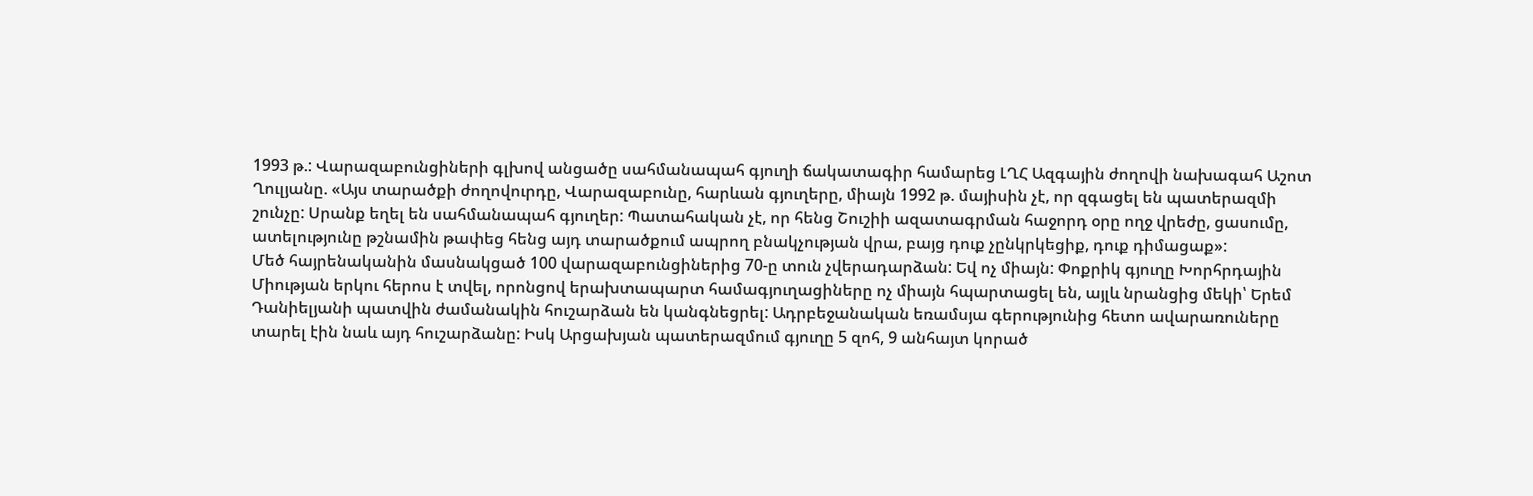1993 թ.: Վարազաբունցիների գլխով անցածը սահմանապահ գյուղի ճակատագիր համարեց ԼՂՀ Ազգային ժողովի նախագահ Աշոտ Ղուլյանը. «Այս տարածքի ժողովուրդը, Վարազաբունը, հարևան գյուղերը, միայն 1992 թ. մայիսին չէ, որ զգացել են պատերազմի շունչը: Սրանք եղել են սահմանապահ գյուղեր: Պատահական չէ, որ հենց Շուշիի ազատագրման հաջորդ օրը ողջ վրեժը, ցասումը, ատելությունը թշնամին թափեց հենց այդ տարածքում ապրող բնակչության վրա, բայց դուք չընկրկեցիք, դուք դիմացաք»:
Մեծ հայրենականին մասնակցած 100 վարազաբունցիներից 70-ը տուն չվերադարձան: Եվ ոչ միայն: Փոքրիկ գյուղը Խորհրդային Միության երկու հերոս է տվել, որոնցով երախտապարտ համագյուղացիները ոչ միայն հպարտացել են, այլև նրանցից մեկի՝ Երեմ Դանիելյանի պատվին ժամանակին հուշարձան են կանգնեցրել: Ադրբեջանական եռամսյա գերությունից հետո ավարառուները տարել էին նաև այդ հուշարձանը: Իսկ Արցախյան պատերազմում գյուղը 5 զոհ, 9 անհայտ կորած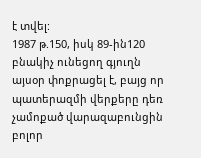է տվել:
1987 թ.150, իսկ 89-ին120 բնակիչ ունեցող գյուղն այսօր փոքրացել է, բայց որ պատերազմի վերքերը դեռ չամոքած վարազաբունցին բոլոր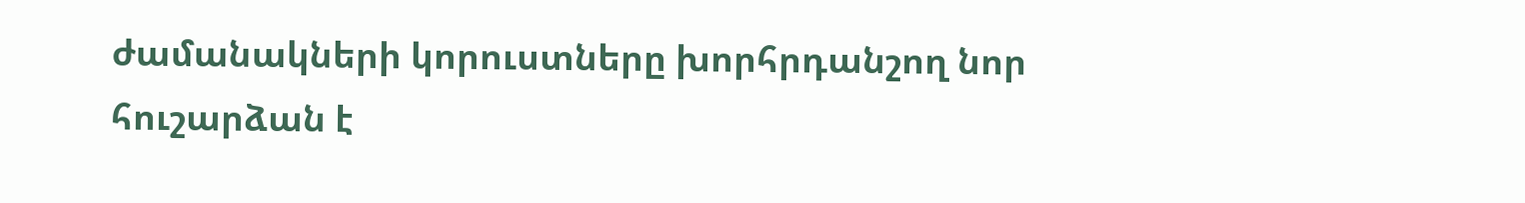ժամանակների կորուստները խորհրդանշող նոր հուշարձան է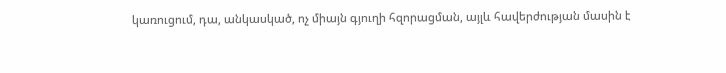կառուցում, դա, անկասկած, ոչ միայն գյուղի հզորացման, այլև հավերժության մասին է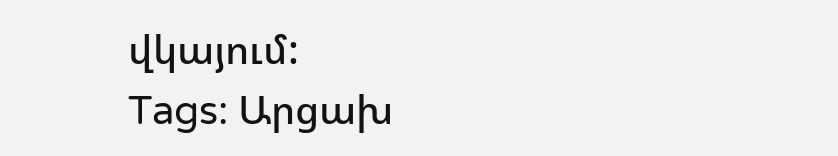վկայում:
Tags: Արցախ